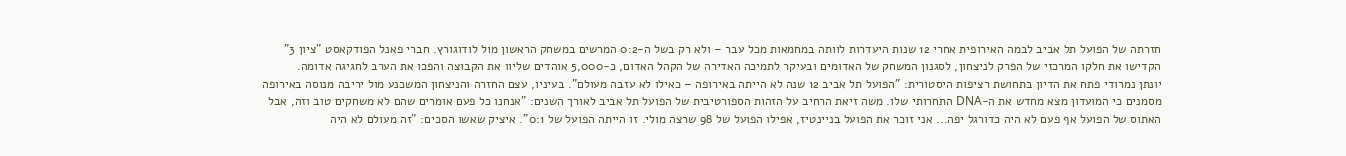חזרתה של הפועל תל אביב לבמה האירופית אחרי 12 שנות היעדרות לוותה במחמאות מכל עבר – ולא רק בשל ה-0:2 המרשים במשחק הראשון מול לודוגורץ. חברי פאנל הפודקאסט "ציון 3" הקדישו את חלקו המרכזי של הפרק לניצחון, לסגנון המשחק של האדומים ובעיקר לתמיכה האדירה של הקהל האדום, כ-5,000 אוהדים שליוו את הקבוצה והפכו את הערב לחגיגה אדומה.
יונתן נמרודי פתח את הדיון בתחושת רציפות היסטורית: "הפועל תל אביב 12 שנה לא הייתה באירופה – כאילו לא עזבה מעולם". בעיניו, עצם החזרה והניצחון המשכנע מול יריבה מנוסה באירופה מסמנים כי המועדון מצא מחדש את ה-DNA התחרותי שלו. משה זיאת הרחיב על הזהות הספורטיבית של הפועל תל אביב לאורך השנים: "אנחנו כל פעם אומרים שהם לא משחקים טוב וזה, אבל האתוס של הפועל אף פעם לא היה כדורגל יפה... אני זוכר את הפועל בניינטיז, אפילו הפועל של 98 שרצה מולי. זו הייתה הפועל של 0:1". איציק שאשו הסכים: "זה מעולם לא היה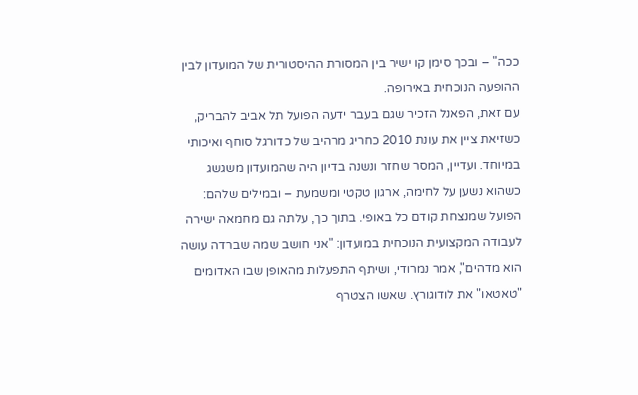ככה" – ובכך סימן קו ישיר בין המסורת ההיסטורית של המועדון לבין ההופעה הנוכחית באירופה.
עם זאת, הפאנל הזכיר שגם בעבר ידעה הפועל תל אביב להבריק, כשזיאת ציין את עונת 2010 כחריג מרהיב של כדורגל סוחף ואיכותי במיוחד. ועדיין, המסר שחזר ונשנה בדיון היה שהמועדון משגשג כשהוא נשען על לחימה, ארגון טקטי ומשמעת – ובמילים שלהם: הפועל שמנצחת קודם כל באופי. בתוך כך, עלתה גם מחמאה ישירה לעבודה המקצועית הנוכחית במועדון: "אני חושב שמה שברדה עושה הוא מדהים", אמר נמרודי, ושיתף התפעלות מהאופן שבו האדומים "טאטאו" את לודוגורץ. שאשו הצטרף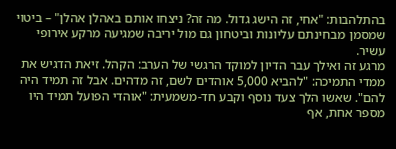בהתלהבות: "אחי, זה הישג גדול. מה זה? ניצחו אותם באהלן אהלן" – ביטוי שמסמן מבחינתם עליונות וביטחון גם מול יריבה שמגיעה מרקע אירופי עשיר.
מרגע זה ואילך עבר הדיון למוקד הרגשי של הערב: הקהל. זיאת הדגיש את ממדי התמיכה: "להביא 5,000 אוהדים לשם, זה מדהים. אבל זה תמיד היה להם". שאשו הלך צעד נוסף וקבע חד-משמעית: "אוהדי הפועל תמיד היו מספר אחת, אף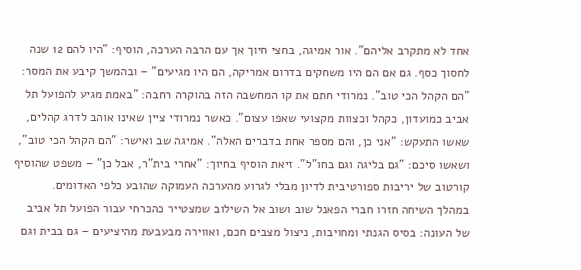אחד לא מתקרב אליהם". אור אמיגה, בחצי חיוך אך עם הרבה הערכה, הוסיף: "היו להם 12 שנה לחסוך כסף. גם אם הם היו משחקים בדרום אמריקה, הם היו מגיעים" – ובהמשך קיבע את המסר: "הם הקהל הכי טוב". נמרודי חתם את קו המחשבה הזה בהוקרה רחבה: "באמת מגיע להפועל תל אביב כמועדון, כקהל וכצוות מקצועי שאפו עצום". כאשר נמרודי ציין שאינו אוהב לדרג קהלים, שאשו התעקש: "אני כן, והם מספר אחת בדברים האלה". אמיגה שב ואישר: "הם הקהל הכי טוב", ושאשו סיכם: "גם בליגה וגם בחו"ל". זיאת הוסיף בחיוך: "אחרי בית"ר, אבל כן" – משפט שהוסיף קורטוב של יריבות ספורטיבית לדיון מבלי לגרוע מהערכה העמוקה שהובע כלפי האדומים.
במהלך השיחה חזרו חברי הפאנל שוב ושוב אל השילוב שמצטייר כהכרחי עבור הפועל תל אביב של העונה: בסיס הגנתי ומחויבות, ניצול מצבים חכם, ואווירה מבעבעת מהיציעים – גם בבית וגם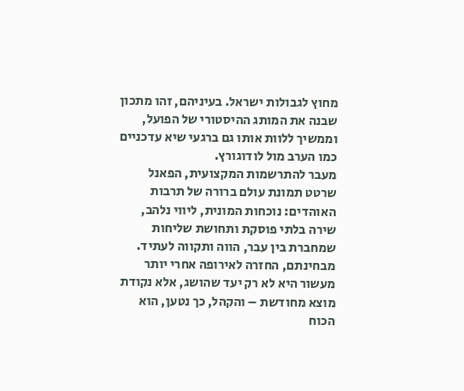מחוץ לגבולות ישראל. בעיניהם, זהו מתכון שבנה את המותג ההיסטורי של הפועל, וממשיך ללוות אותו גם ברגעי שיא עדכניים כמו הערב מול לודוגורץ.
מעבר להתרשמות המקצועית, הפאנל שרטט תמונת עולם ברורה של תרבות האוהדים: נוכחות המונית, ליווי נלהב, שירה בלתי פוסקת ותחושת שליחות שמחברת בין עבר, הווה ותקווה לעתיד. מבחינתם, החזרה לאירופה אחרי יותר מעשור היא לא רק יעד שהושג, אלא נקודת מוצא מחודשת – והקהל, כך נטען, הוא הכוח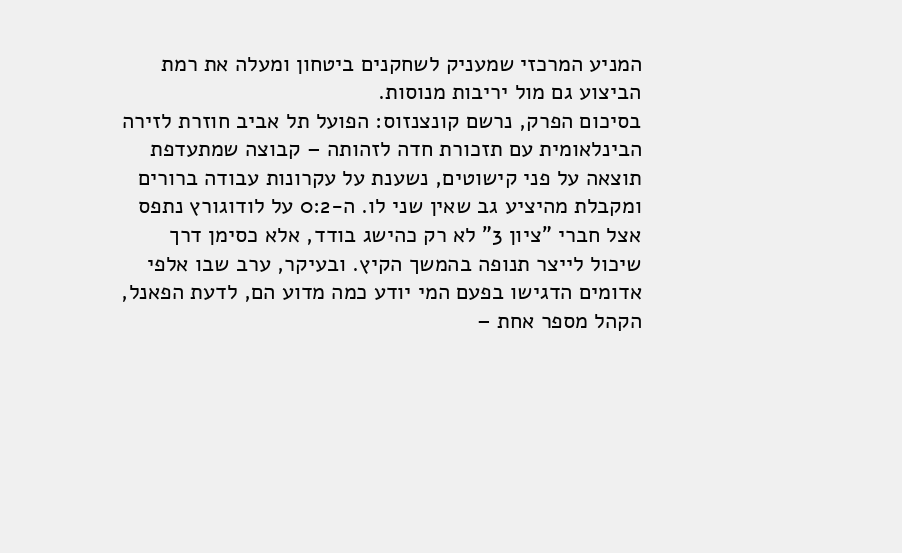המניע המרכזי שמעניק לשחקנים ביטחון ומעלה את רמת הביצוע גם מול יריבות מנוסות.
בסיכום הפרק, נרשם קונצנזוס: הפועל תל אביב חוזרת לזירה הבינלאומית עם תזכורת חדה לזהותה – קבוצה שמתעדפת תוצאה על פני קישוטים, נשענת על עקרונות עבודה ברורים ומקבלת מהיציע גב שאין שני לו. ה-0:2 על לודוגורץ נתפס אצל חברי "ציון 3" לא רק כהישג בודד, אלא כסימן דרך שיכול לייצר תנופה בהמשך הקיץ. ובעיקר, ערב שבו אלפי אדומים הדגישו בפעם המי יודע כמה מדוע הם, לדעת הפאנל, הקהל מספר אחת –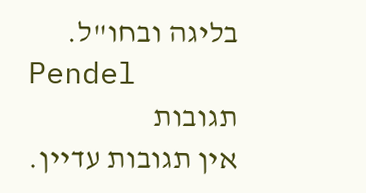בליגה ובחו"ל.
Pendel
תגובות
אין תגובות עדיין.